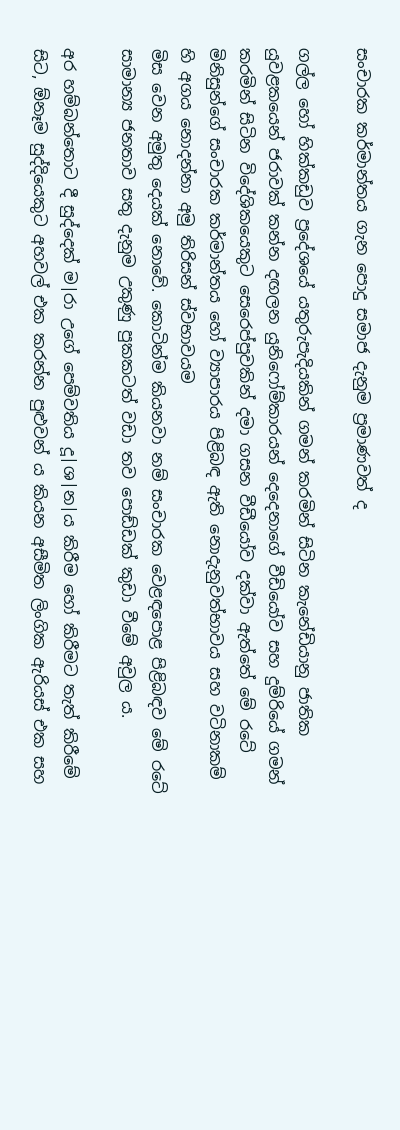සංචාරක කර්මාන්තය ගැන පොදු සමාජ දැනුම ප්‍රමාණවත් ද

ගල්ල හෝ හික්කඩුව ප්‍රදේශයේ යතුරුපැදියකින් ගමන් කරමින් සිටින කැනේඩියානු ජාතික යුවළකයෙන් ජරාවක් කන්න දඟලන යුනිෆෝම්කාරයන් දෙදෙනාගේ වීඩියෝව සහ දුම්රියේ ගමන් කරමින් සිටින විදේශිකයෙකුට සෙරෙප්පුවකින් දමා ගසන වීඩීයෝව දක්වා ඇත්තේ මේ රටේ මිනිසුන්ගේ සංචාරක කර්මාන්තය හෝ ව්‍යාපාරය පිළිබඳ ඇති නොදැනුවත්භාවය සහ වටිනාකම් හි අගය නොදන්නා අමු තිරිසන් ස්වභාවයම
මිස වෙන අමුතු දෙයක් නොවේ. කොටින්ම කියනවා නම් සංචාරක වෙළඳපොළ පිළිබඳව මේ රටේ සාමාන්‍ය ජනතාව සතු දැනුම උකුණු පුකකටත් වඩා තව පොඩ්ඩක් කුඩා වීමේ අවුල ය.

අර හම්බන්තොට දී සුද්දෙක් ම|රා උගේ පෙම්වතිය දූ|ශ|න|ය කිරීම හෝ කිරීමට තැත් කිරීමේ සිට, ඕනෑම සුද්දියෙකුට අහවල් එක කරන්න පුළුවන් ය කියන අසීමිත ලිංගික ඇරියස් එක සහ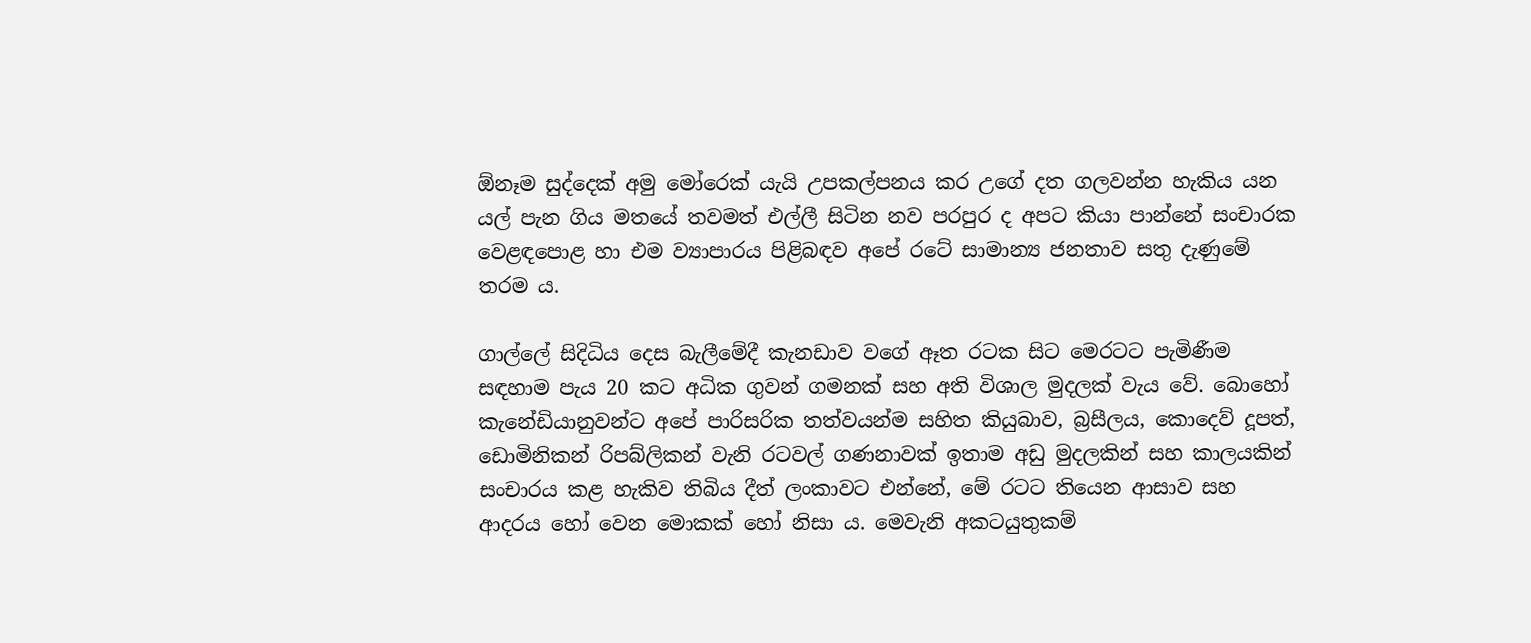ඕනෑම සුද්දෙක් අමු මෝරෙක් යැයි උපකල්පනය කර උගේ දත ගලවන්න හැකිය යන යල් පැන ගිය මතයේ තවමත් එල්ලී සිටින නව පරපුර ද අපට කියා පාන්නේ සංචාරක වෙළඳපොළ හා එම ව්‍යාපාරය පිළිබඳව අපේ රටේ සාමාන්‍ය ජනතාව සතු දැණුමේ තරම ය.

ගාල්ලේ සිදිධිය දෙස බැලීමේදී කැනඩාව වගේ ඈත රටක සිට මෙරටට පැමිණීම සඳහාම පැය 20 කට අධික ගුවන් ගමනක් සහ අති විශාල මුදලක් වැය වේ. බොහෝ කැනේඩියානුවන්ට අපේ පාරිසරික තත්වයන්ම සහිත කියුබාව, බ්‍රසීලය, කොදෙව් දූපත්, ඩොමිනිකන් රිපබ්ලිකන් වැනි රටවල් ගණනාවක් ඉතාම අඩු මුදලකින් සහ කාලයකින් සංචාරය කළ හැකිව තිබිය දීත් ලංකාවට එන්නේ, මේ රටට තියෙන ආසාව සහ ආදරය හෝ වෙන මොකක් හෝ නිසා ය. මෙවැනි අකටයුතුකම්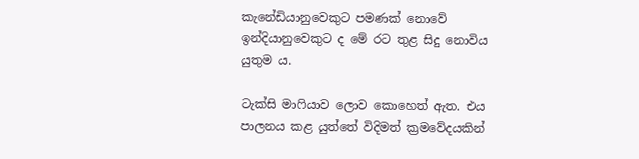කැනේඩියානුවෙකුට පමණක් නොවේ ඉන්දියානුවෙකුට ද මේ රට තුළ සිදු නොවිය යුතුම ය.

ටැක්සි මාෆියාව ලොව කොහෙත් ඇත. එය පාලනය කළ යුත්තේ විදිමත් ක්‍රමවේදයකින්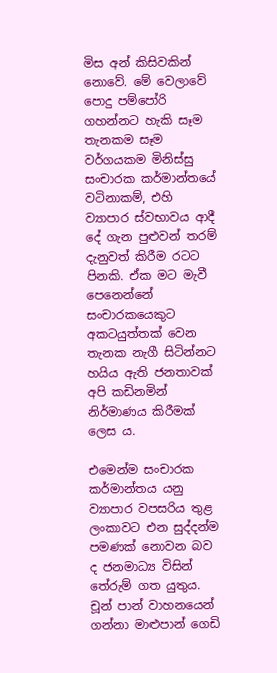මිස අන් කිසිවකින් නොවේ. මේ වෙලාවේ පොදු පම්පෝරි ගහන්නට හැකි සෑම තැනකම සෑම වර්ගයකම මිනිස්සු සංචාරක කර්මාන්තයේ වටිනාකම්, එහි ව්‍යාපාර ස්වභාවය ආදී දේ ගැන පුළුවන් තරම් දැනුවත් කිරීම රටට පිනකි. ඒක මට මැවී පෙනෙන්නේ සංචාරකයෙකුට අකටයුත්තක් වෙන තැනක නැගී සිටින්නට හයිය ඇති ජනතාවක් අපි කඩිනමින් නිර්මාණය කිරීමක් ලෙස ය.

එමෙන්ම සංචාරක කර්මාන්තය යනු ව්‍යාපාර වපසරිය තුළ ලංකාවට එන සුද්දන්ම පමණක් නොවන බව ද ජනමාධ්‍ය විසින් තේරුම් ගත යුතුය. චූන් පාන් වාහනයෙන් ගන්නා මාළුපාන් ගෙඩි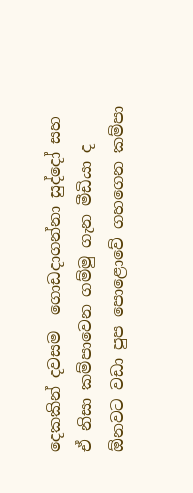දෙකකින් දවසම  ගොඩදාගන්නා සුද්දෝ සහ ඒ නිසා කම්පාවෙන ගම්මු ගැන මීඩියා ද ඕනවට වඩා පුප පොළොවේ ගහගෙන කම්පා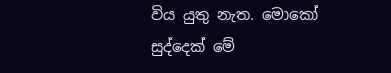විය යුතු නැත. මොකෝ සුද්දෙක් මේ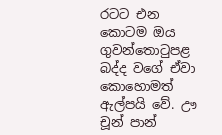රටට එන කොටම ඔය ගුවන්තොටුපළ බද්ද වගේ ඒවා කොහොමත් ඇල්පයි වේ. ඌ චූන් පාන්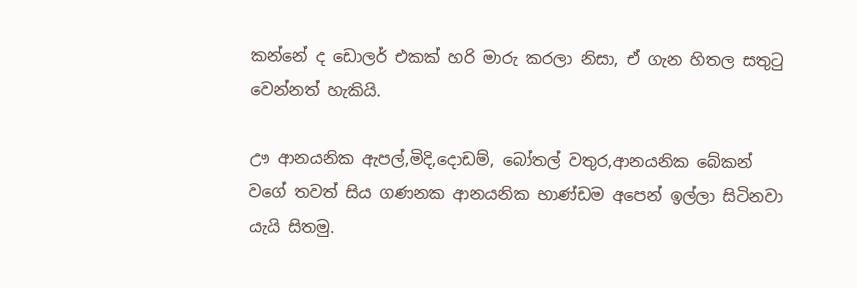කන්නේ ද ඩොලර් එකක් හරි මාරු කරලා නිසා, ඒ ගැන හිතල සතුටු වෙන්නත් හැකියි.

ඌ ආනයනික ඇපල්,මිදි,දොඩම්, බෝතල් වතුර,ආනයනික බේකන් වගේ තවත් සිය ගණනක ආනයනික භාණ්ඩම අපෙන් ඉල්ලා සිටිනවා යැයි සිතමු.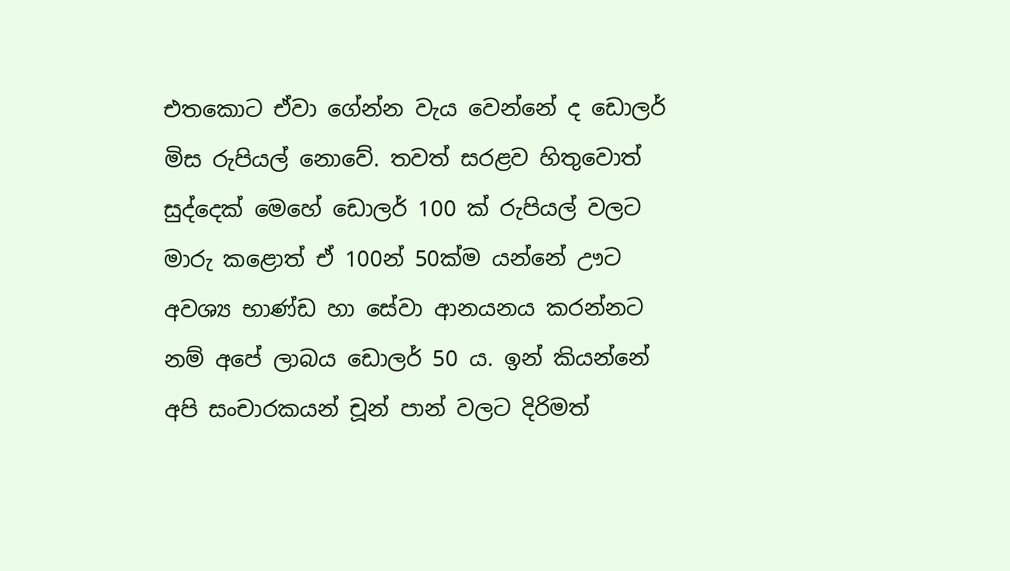එතකොට ඒවා ගේන්න වැය වෙන්නේ ද ඩොලර් මිස රුපියල් නොවේ. තවත් සරළව හිතුවොත් සුද්දෙක් මෙහේ ඩොලර් 100 ක් රුපියල් වලට මාරු කළොත් ඒ 100න් 50ක්ම යන්නේ ඌට  අවශ්‍ය භාණ්ඩ හා සේවා ආනයනය කරන්නට නම් අපේ ලාබය ඩොලර් 50 ය. ඉන් කියන්නේ අපි සංචාරකයන් චූන් පාන් වලට දිරිමත්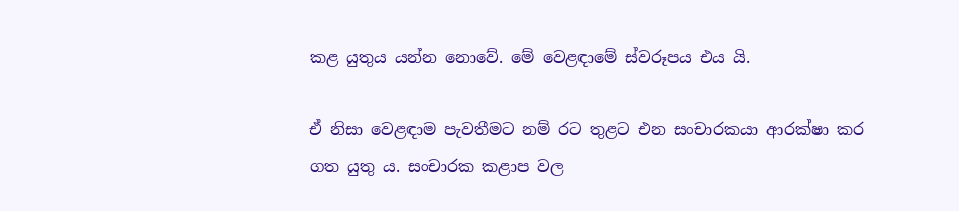කළ යුතුය යන්න නොවේ. මේ වෙළඳාමේ ස්වරූපය එය යි.

ඒ නිසා වෙළඳාම පැවතීමට නම් රට තුළට එන සංචාරකයා ආරක්ෂා කර ගත යුතු ය. සංචාරක කළාප වල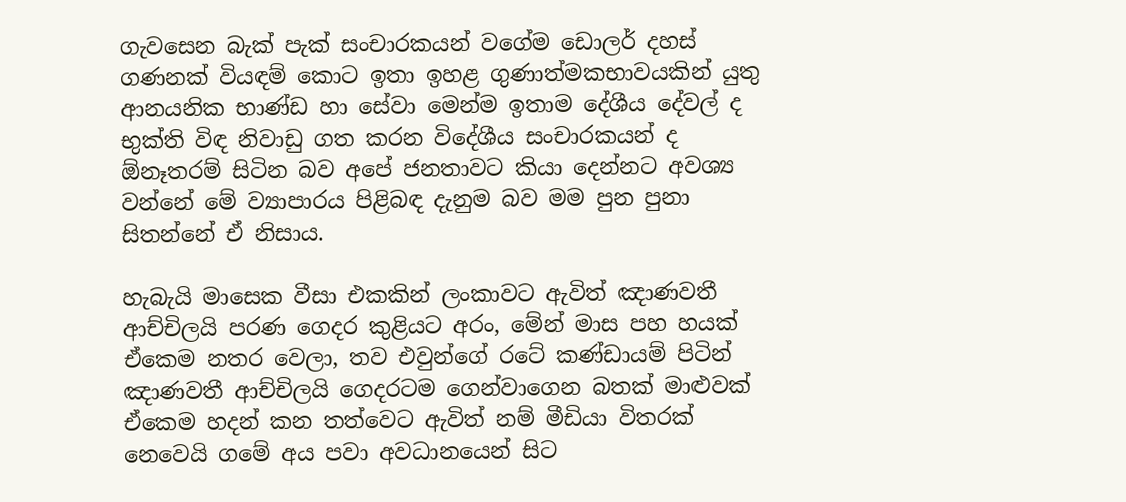ගැවසෙන බැක් පැක් සංචාරකයන් වගේම ඩොලර් දහස් ගණනක් වියඳම් කොට ඉතා ඉහළ ගුණාත්මකභාවයකින් යුතු ආනයනික භාණ්ඩ හා සේවා මෙන්ම ඉතාම දේශීය දේවල් ද භුක්ති විඳ නිවාඩු ගත කරන විදේශීය සංචාරකයන් ද ඕනෑතරම් සිටින බව අපේ ජනතාවට කියා දෙන්නට අවශ්‍ය වන්නේ මේ ව්‍යාපාරය පිළිබඳ දැනුම බව මම පුන පුනා සිතන්නේ ඒ නිසාය.

හැබැයි මාසෙක වීසා එකකින් ලංකාවට ඇවිත් ඤාණවතී ආච්චිලයි පරණ ගෙදර කුළියට අරං, මේන් මාස පහ හයක් ඒකෙම නතර වෙලා, තව එවුන්ගේ රටේ කණ්ඩායම් පිටින් ඤාණවතී ආච්චිලයි ගෙදරටම ගෙන්වාගෙන බතක් මාළුවක් ඒකෙම හදන් කන තත්වෙට ඇවිත් නම් මීඩියා විතරක් නෙවෙයි ගමේ අය පවා අවධානයෙන් සිට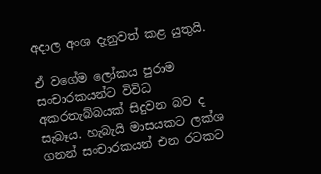අදාල අංශ දැනුවත් කළ යුතුයි.

ඒ වගේම ලෝකය පුරාම සංචාරකයන්ට විවිධ අකරතැබ්බයක් සිදුවන බව ද සැබෑය. හැබැයි මාසයකට ලක්ශ ගනන් සංචාරකයන් එන රටකට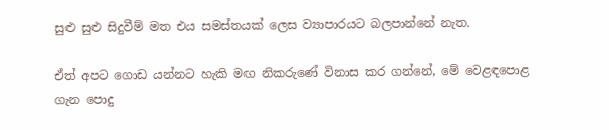සුළු සුළු සිදුවීම් මත එය සමස්තයක් ලෙස ව්‍යාපාරයට බලපාන්නේ නැත.

ඒත් අපට ගොඩ යන්නට හැකි මඟ නිකරුණේ විනාස කර ගන්නේ, මේ වෙළඳපොළ ගැන පොදු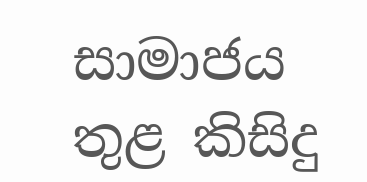සාමාජය තුළ කිසිදු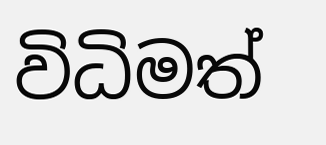විධිමත්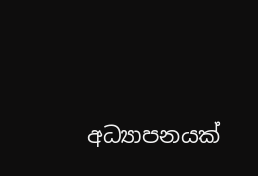අධ්‍යාපනයක්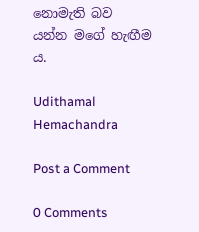නොමැති බව යන්න මගේ හැඟීම ය.

Udithamal Hemachandra

Post a Comment

0 Comments